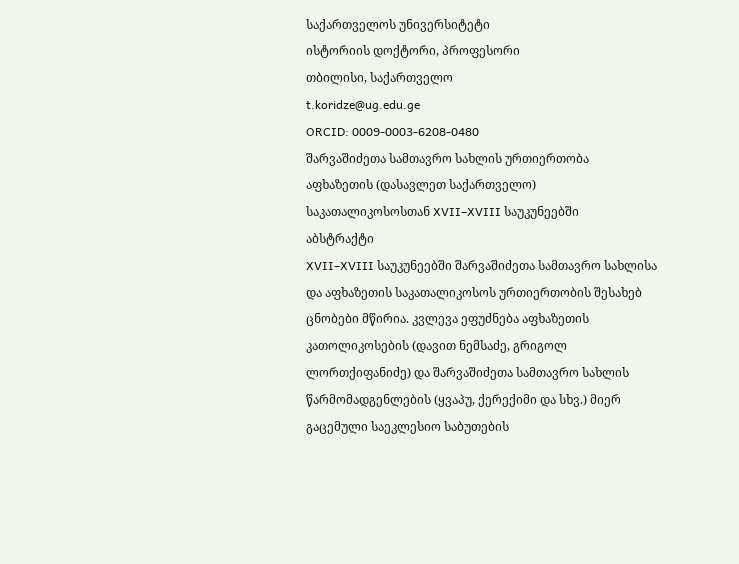საქართველოს უნივერსიტეტი
ისტორიის დოქტორი, პროფესორი
თბილისი, საქართველო
t.koridze@ug.edu.ge
ORCID: 0009-0003-6208-0480
შარვაშიძეთა სამთავრო სახლის ურთიერთობა აფხაზეთის (დასავლეთ საქართველო) საკათალიკოსოსთან XVII–XVIII საუკუნეებში
აბსტრაქტი
XVII–XVIII საუკუნეებში შარვაშიძეთა სამთავრო სახლისა და აფხაზეთის საკათალიკოსოს ურთიერთობის შესახებ ცნობები მწირია. კვლევა ეფუძნება აფხაზეთის კათოლიკოსების (დავით ნემსაძე, გრიგოლ ლორთქიფანიძე) და შარვაშიძეთა სამთავრო სახლის წარმომადგენლების (ყვაპუ, ქერექიმი და სხვ.) მიერ გაცემული საეკლესიო საბუთების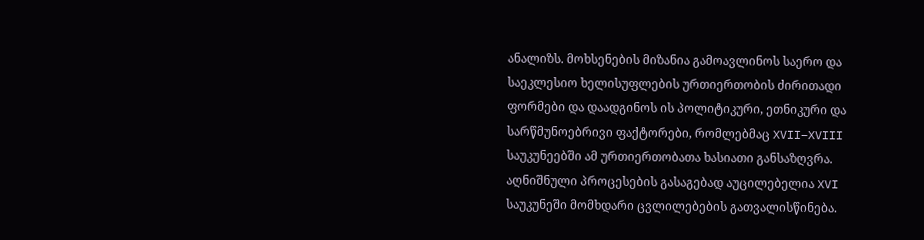ანალიზს. მოხსენების მიზანია გამოავლინოს საერო და საეკლესიო ხელისუფლების ურთიერთობის ძირითადი ფორმები და დაადგინოს ის პოლიტიკური, ეთნიკური და სარწმუნოებრივი ფაქტორები, რომლებმაც XVII–XVIII საუკუნეებში ამ ურთიერთობათა ხასიათი განსაზღვრა.
აღნიშნული პროცესების გასაგებად აუცილებელია XVI საუკუნეში მომხდარი ცვლილებების გათვალისწინება.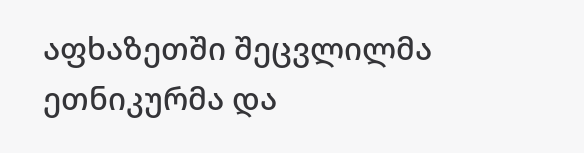აფხაზეთში შეცვლილმა ეთნიკურმა და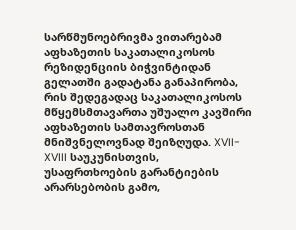სარწმუნოებრივმა ვითარებამ აფხაზეთის საკათალიკოსოს რეზიდენციის ბიჭვინტიდან გელათში გადატანა განაპირობა, რის შედეგადაც საკათალიკოსოს მწყემსმთავართა უშუალო კავშირი აფხაზეთის სამთავროსთან მნიშვნელოვნად შეიზღუდა. XVII- XVIII საუკუნისთვის, უსაფრთხოების გარანტიების არარსებობის გამო,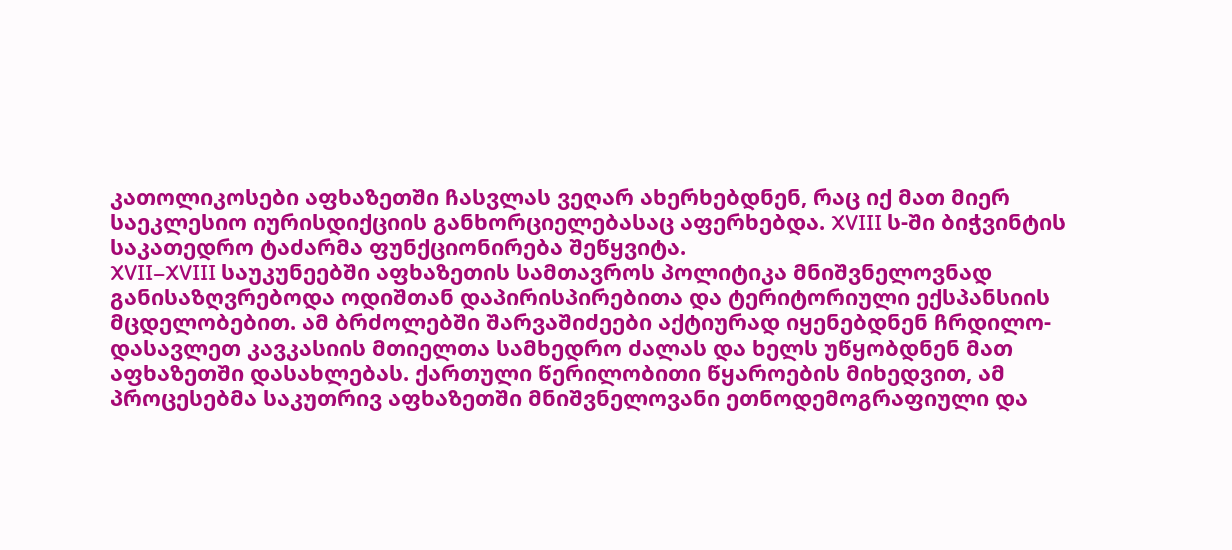კათოლიკოსები აფხაზეთში ჩასვლას ვეღარ ახერხებდნენ, რაც იქ მათ მიერ საეკლესიო იურისდიქციის განხორციელებასაც აფერხებდა. XVIII ს-ში ბიჭვინტის საკათედრო ტაძარმა ფუნქციონირება შეწყვიტა.
XVII–XVIII საუკუნეებში აფხაზეთის სამთავროს პოლიტიკა მნიშვნელოვნად განისაზღვრებოდა ოდიშთან დაპირისპირებითა და ტერიტორიული ექსპანსიის მცდელობებით. ამ ბრძოლებში შარვაშიძეები აქტიურად იყენებდნენ ჩრდილო-დასავლეთ კავკასიის მთიელთა სამხედრო ძალას და ხელს უწყობდნენ მათ აფხაზეთში დასახლებას. ქართული წერილობითი წყაროების მიხედვით, ამ პროცესებმა საკუთრივ აფხაზეთში მნიშვნელოვანი ეთნოდემოგრაფიული და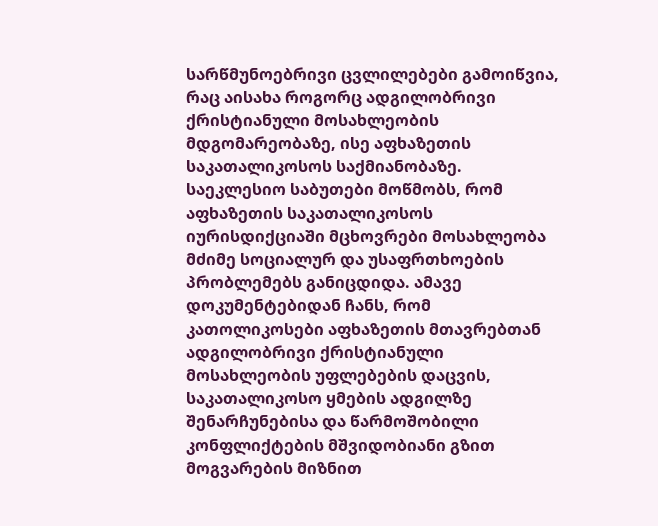სარწმუნოებრივი ცვლილებები გამოიწვია, რაც აისახა როგორც ადგილობრივი ქრისტიანული მოსახლეობის მდგომარეობაზე, ისე აფხაზეთის საკათალიკოსოს საქმიანობაზე.
საეკლესიო საბუთები მოწმობს, რომ აფხაზეთის საკათალიკოსოს იურისდიქციაში მცხოვრები მოსახლეობა მძიმე სოციალურ და უსაფრთხოების პრობლემებს განიცდიდა. ამავე დოკუმენტებიდან ჩანს, რომ კათოლიკოსები აფხაზეთის მთავრებთან ადგილობრივი ქრისტიანული მოსახლეობის უფლებების დაცვის, საკათალიკოსო ყმების ადგილზე შენარჩუნებისა და წარმოშობილი კონფლიქტების მშვიდობიანი გზით მოგვარების მიზნით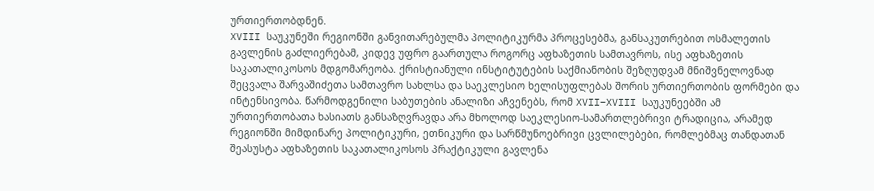ურთიერთობდნენ.
XVIII საუკუნეში რეგიონში განვითარებულმა პოლიტიკურმა პროცესებმა, განსაკუთრებით ოსმალეთის გავლენის გაძლიერებამ, კიდევ უფრო გაართულა როგორც აფხაზეთის სამთავროს, ისე აფხაზეთის საკათალიკოსოს მდგომარეობა. ქრისტიანული ინსტიტუტების საქმიანობის შეზღუდვამ მნიშვნელოვნად შეცვალა შარვაშიძეთა სამთავრო სახლსა და საეკლესიო ხელისუფლებას შორის ურთიერთობის ფორმები და ინტენსივობა. წარმოდგენილი საბუთების ანალიზი აჩვენებს, რომ XVII–XVIII საუკუნეებში ამ ურთიერთობათა ხასიათს განსაზღვრავდა არა მხოლოდ საეკლესიო-სამართლებრივი ტრადიცია, არამედ რეგიონში მიმდინარე პოლიტიკური, ეთნიკური და სარწმუნოებრივი ცვლილებები, რომლებმაც თანდათან შეასუსტა აფხაზეთის საკათალიკოსოს პრაქტიკული გავლენა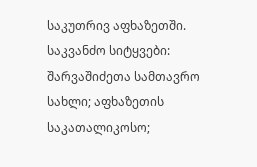საკუთრივ აფხაზეთში.
საკვანძო სიტყვები: შარვაშიძეთა სამთავრო სახლი; აფხაზეთის საკათალიკოსო;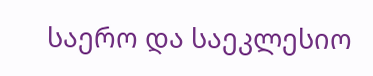საერო და საეკლესიო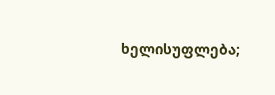ხელისუფლება;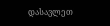დასავლეთ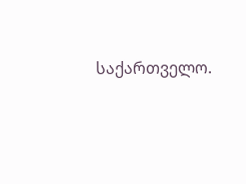საქართველო.